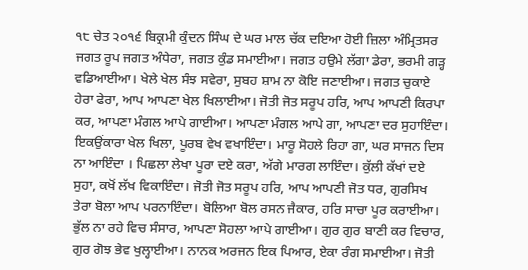੧੮ ਚੇਤ ੨੦੧੬ ਬਿਕ੍ਰਮੀ ਕੁੰਦਨ ਸਿੰਘ ਦੇ ਘਰ ਮਾਲ ਚੱਕ ਦਇਆ ਹੋਈ ਜ਼ਿਲਾ ਅੰਮ੍ਰਿਤਸਰ
ਜਗਤ ਰੂਪ ਜਗਤ ਅੰਧੇਰਾ, ਜਗਤ ਕੁੰਡ ਸਮਾਈਆ। ਜਗਤ ਹਉਮੇ ਲੱਗਾ ਡੇਰਾ, ਭਰਮੀ ਗੜ੍ਹ ਵਡਿਆਈਆ। ਖੇਲੇ ਖੇਲ ਸੰਝ ਸਵੇਰਾ, ਸੁਬਹ ਸ਼ਾਮ ਨਾ ਕੋਇ ਜਣਾਈਆ। ਜਗਤ ਚੁਕਾਏ ਹੇਰਾ ਫੇਰਾ, ਆਪ ਆਪਣਾ ਖੇਲ ਖਿਲਾਈਆ। ਜੋਤੀ ਜੋਤ ਸਰੂਪ ਹਰਿ, ਆਪ ਆਪਣੀ ਕਿਰਪਾ ਕਰ, ਆਪਣਾ ਮੰਗਲ ਆਪੇ ਗਾਈਆ। ਆਪਣਾ ਮੰਗਲ ਆਪੇ ਗਾ, ਆਪਣਾ ਦਰ ਸੁਹਾਇੰਦਾ। ਇਕਉਂਕਾਰਾ ਖੇਲ ਖਿਲਾ, ਪੂਰਬ ਵੇਖ ਵਖਾਇੰਦਾ। ਮਾਰੂ ਸੋਹਲੇ ਰਿਹਾ ਗਾ, ਘਰ ਸਾਜਨ ਦਿਸ ਨਾ ਆਇੰਦਾ । ਪਿਛਲਾ ਲੇਖਾ ਪੂਰਾ ਦਏ ਕਰਾ, ਅੱਗੇ ਮਾਰਗ ਲਾਇੰਦਾ। ਕੁੱਲੀ ਕੱਖਾਂ ਦਏ ਸੁਹਾ, ਕਖੋਂ ਲੱਖ ਵਿਕਾਇੰਦਾ। ਜੋਤੀ ਜੋਤ ਸਰੂਪ ਹਰਿ, ਆਪ ਆਪਣੀ ਜੋਤ ਧਰ, ਗੁਰਸਿਖ ਤੇਰਾ ਬੋਲਾ ਆਪ ਪਰਨਾਇੰਦਾ। ਬੋਲਿਆ ਬੋਲ ਰਸਨ ਜੈਕਾਰ, ਹਰਿ ਸਾਚਾ ਪੂਰ ਕਰਾਈਆ। ਭੁੱਲ ਨਾ ਰਹੇ ਵਿਚ ਸੰਸਾਰ, ਆਪਣਾ ਸੋਹਲਾ ਆਪੇ ਗਾਈਆ। ਗੁਰ ਗੁਰ ਬਾਣੀ ਕਰ ਵਿਚਾਰ, ਗੁਰ ਗੋਝ ਭੇਵ ਖੁਲ੍ਹਾਈਆ। ਨਾਨਕ ਅਰਜਨ ਇਕ ਪਿਆਰ, ਏਕਾ ਰੰਗ ਸਮਾਈਆ। ਜੋਤੀ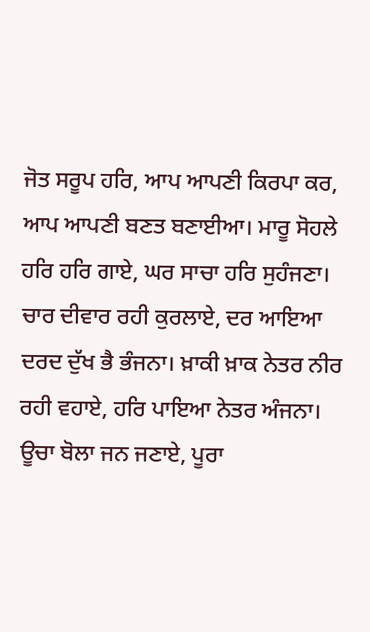ਜੋਤ ਸਰੂਪ ਹਰਿ, ਆਪ ਆਪਣੀ ਕਿਰਪਾ ਕਰ, ਆਪ ਆਪਣੀ ਬਣਤ ਬਣਾਈਆ। ਮਾਰੂ ਸੋਹਲੇ ਹਰਿ ਹਰਿ ਗਾਏ, ਘਰ ਸਾਚਾ ਹਰਿ ਸੁਹੰਜਣਾ। ਚਾਰ ਦੀਵਾਰ ਰਹੀ ਕੁਰਲਾਏ, ਦਰ ਆਇਆ ਦਰਦ ਦੁੱਖ ਭੈ ਭੰਜਨਾ। ਖ਼ਾਕੀ ਖ਼ਾਕ ਨੇਤਰ ਨੀਰ ਰਹੀ ਵਹਾਏ, ਹਰਿ ਪਾਇਆ ਨੇਤਰ ਅੰਜਨਾ। ਊਚਾ ਬੋਲਾ ਜਨ ਜਣਾਏ, ਪੂਰਾ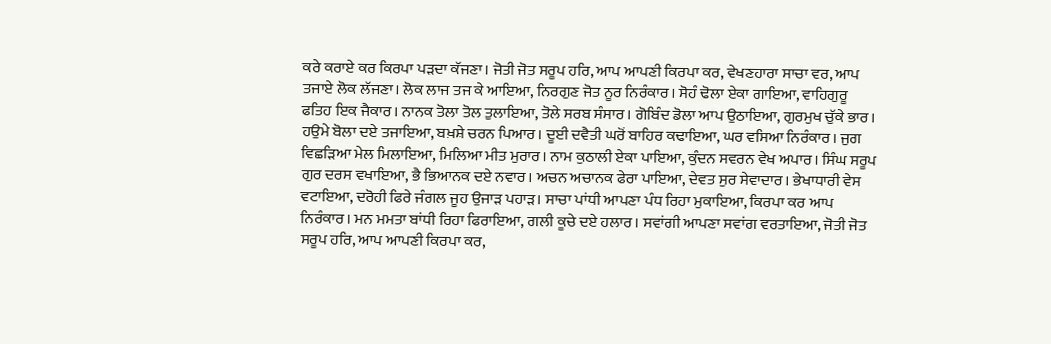ਕਰੇ ਕਰਾਏ ਕਰ ਕਿਰਪਾ ਪੜਦਾ ਕੱਜਣਾ। ਜੋਤੀ ਜੋਤ ਸਰੂਪ ਹਰਿ, ਆਪ ਆਪਣੀ ਕਿਰਪਾ ਕਰ, ਵੇਖਣਹਾਰਾ ਸਾਚਾ ਵਰ, ਆਪ ਤਜਾਏ ਲੋਕ ਲੱਜਣਾ। ਲੋਕ ਲਾਜ ਤਜ ਕੇ ਆਇਆ, ਨਿਰਗੁਣ ਜੋਤ ਨੂਰ ਨਿਰੰਕਾਰ। ਸੋਹੰ ਢੋਲਾ ਏਕਾ ਗਾਇਆ, ਵਾਹਿਗੁਰੂ ਫਤਿਹ ਇਕ ਜੈਕਾਰ। ਨਾਨਕ ਤੋਲਾ ਤੋਲ ਤੁਲਾਇਆ, ਤੋਲੇ ਸਰਬ ਸੰਸਾਰ। ਗੋਬਿੰਦ ਡੋਲਾ ਆਪ ਉਠਾਇਆ, ਗੁਰਮੁਖ ਚੁੱਕੇ ਭਾਰ। ਹਉਮੇ ਬੋਲਾ ਦਏ ਤਜਾਇਆ, ਬਖ਼ਸ਼ੇ ਚਰਨ ਪਿਆਰ। ਦੂਈ ਦਵੈਤੀ ਘਰੋਂ ਬਾਹਿਰ ਕਢਾਇਆ, ਘਰ ਵਸਿਆ ਨਿਰੰਕਾਰ। ਜੁਗ ਵਿਛੜਿਆ ਮੇਲ ਮਿਲਾਇਆ, ਮਿਲਿਆ ਮੀਤ ਮੁਰਾਰ। ਨਾਮ ਕੁਠਾਲੀ ਏਕਾ ਪਾਇਆ, ਕੁੰਦਨ ਸਵਰਨ ਵੇਖ ਅਪਾਰ। ਸਿੰਘ ਸਰੂਪ ਗੁਰ ਦਰਸ ਵਖਾਇਆ, ਭੈ ਭਿਆਨਕ ਦਏ ਨਵਾਰ। ਅਚਨ ਅਚਾਨਕ ਫੇਰਾ ਪਾਇਆ, ਦੇਵਤ ਸੁਰ ਸੇਵਾਦਾਰ। ਭੇਖਾਧਾਰੀ ਵੇਸ ਵਟਾਇਆ, ਦਰੋਹੀ ਫਿਰੇ ਜੰਗਲ ਜੂਹ ਉਜਾੜ ਪਹਾੜ। ਸਾਚਾ ਪਾਂਧੀ ਆਪਣਾ ਪੰਧ ਰਿਹਾ ਮੁਕਾਇਆ, ਕਿਰਪਾ ਕਰ ਆਪ ਨਿਰੰਕਾਰ। ਮਨ ਮਮਤਾ ਬਾਂਧੀ ਰਿਹਾ ਫਿਰਾਇਆ, ਗਲੀ ਕੂਚੇ ਦਏ ਹਲਾਰ। ਸਵਾਂਗੀ ਆਪਣਾ ਸਵਾਂਗ ਵਰਤਾਇਆ, ਜੋਤੀ ਜੋਤ ਸਰੂਪ ਹਰਿ, ਆਪ ਆਪਣੀ ਕਿਰਪਾ ਕਰ,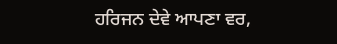ਹਰਿਜਨ ਦੇਵੇ ਆਪਣਾ ਵਰ,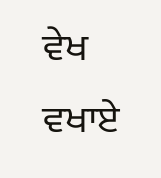ਵੇਖ ਵਖਾਏ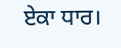ਏਕਾ ਧਾਰ।